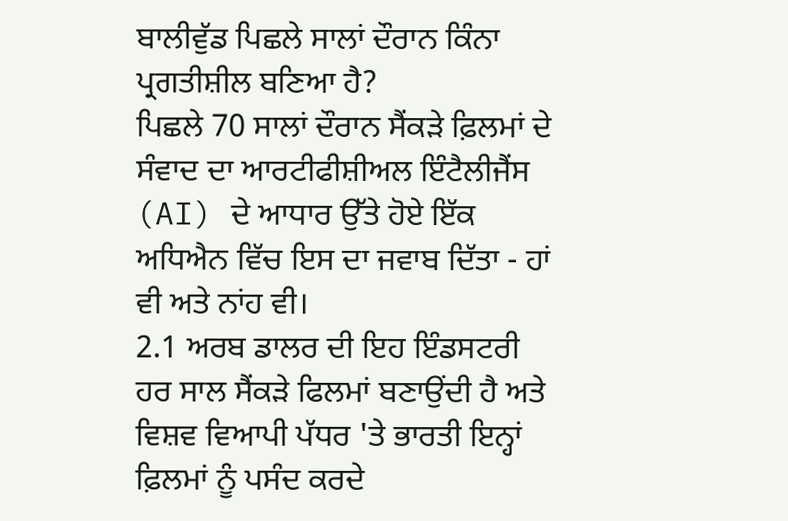ਬਾਲੀਵੁੱਡ ਪਿਛਲੇ ਸਾਲਾਂ ਦੌਰਾਨ ਕਿੰਨਾ ਪ੍ਰਗਤੀਸ਼ੀਲ ਬਣਿਆ ਹੈ?
ਪਿਛਲੇ 70 ਸਾਲਾਂ ਦੌਰਾਨ ਸੈਂਕੜੇ ਫ਼ਿਲਮਾਂ ਦੇ ਸੰਵਾਦ ਦਾ ਆਰਟੀਫੀਸ਼ੀਅਲ ਇੰਟੈਲੀਜੈਂਸ (AI) ਦੇ ਆਧਾਰ ਉੱਤੇ ਹੋਏ ਇੱਕ ਅਧਿਐਨ ਵਿੱਚ ਇਸ ਦਾ ਜਵਾਬ ਦਿੱਤਾ - ਹਾਂ ਵੀ ਅਤੇ ਨਾਂਹ ਵੀ।
2.1 ਅਰਬ ਡਾਲਰ ਦੀ ਇਹ ਇੰਡਸਟਰੀ ਹਰ ਸਾਲ ਸੈਂਕੜੇ ਫਿਲਮਾਂ ਬਣਾਉਂਦੀ ਹੈ ਅਤੇ ਵਿਸ਼ਵ ਵਿਆਪੀ ਪੱਧਰ 'ਤੇ ਭਾਰਤੀ ਇਨ੍ਹਾਂ ਫ਼ਿਲਮਾਂ ਨੂੰ ਪਸੰਦ ਕਰਦੇ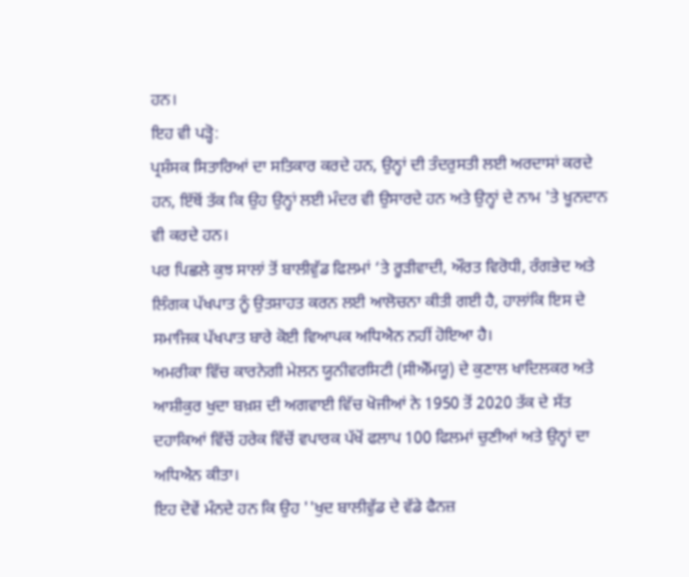ਹਨ।
ਇਹ ਵੀ ਪੜ੍ਹੋ:
ਪ੍ਰਸ਼ੰਸਕ ਸਿਤਾਰਿਆਂ ਦਾ ਸਤਿਕਾਰ ਕਰਦੇ ਹਨ, ਉਨ੍ਹਾਂ ਦੀ ਤੰਦਰੁਸਤੀ ਲਈ ਅਰਦਾਸਾਂ ਕਰਦੇ ਹਨ, ਇੱਥੋਂ ਤੱਕ ਕਿ ਉਹ ਉਨ੍ਹਾਂ ਲਈ ਮੰਦਰ ਵੀ ਉਸਾਰਦੇ ਹਨ ਅਤੇ ਉਨ੍ਹਾਂ ਦੇ ਨਾਮ 'ਤੇ ਖੂਨਦਾਨ ਵੀ ਕਰਦੇ ਹਨ।
ਪਰ ਪਿਛਲੇ ਕੁਝ ਸਾਲਾਂ ਤੋਂ ਬਾਲੀਵੁੱਡ ਫਿਲਮਾਂ ‘ਤੇ ਰੂੜੀਵਾਦੀ, ਔਰਤ ਵਿਰੋਧੀ, ਰੰਗਭੇਦ ਅਤੇ ਲਿੰਗਕ ਪੱਖਪਾਤ ਨੂੰ ਉਤਸ਼ਾਹਤ ਕਰਨ ਲਈ ਆਲੋਚਨਾ ਕੀਤੀ ਗਈ ਹੈ, ਹਾਲਾਂਕਿ ਇਸ ਦੇ ਸਮਾਜਿਕ ਪੱਖਪਾਤ ਬਾਰੇ ਕੋਈ ਵਿਆਪਕ ਅਧਿਐਨ ਨਹੀਂ ਹੋਇਆ ਹੈ।
ਅਮਰੀਕਾ ਵਿੱਚ ਕਾਰਨੇਗੀ ਮੇਲਨ ਯੂਨੀਵਰਸਿਟੀ (ਸੀਐੱਮਯੂ) ਦੇ ਕੁਣਾਲ ਖਾਦਿਲਕਰ ਅਤੇ ਆਸ਼ੀਕੁਰ ਖੁਦਾ ਬਖ਼ਸ਼ ਦੀ ਅਗਵਾਈ ਵਿੱਚ ਖੋਜੀਆਂ ਨੇ 1950 ਤੋਂ 2020 ਤੱਕ ਦੇ ਸੱਤ ਦਹਾਕਿਆਂ ਵਿੱਚੋਂ ਹਰੇਕ ਵਿੱਚੋਂ ਵਪਾਰਕ ਪੱਖੋਂ ਫਲਾਪ 100 ਫਿਲਮਾਂ ਚੁਣੀਆਂ ਅਤੇ ਉਨ੍ਹਾਂ ਦਾ ਅਧਿਐਨ ਕੀਤਾ।
ਇਹ ਦੋਵੇਂ ਮੰਨਦੇ ਹਨ ਕਿ ਉਹ ''ਖੁਦ ਬਾਲੀਵੁੱਡ ਦੇ ਵੱਡੇ ਫੈਨਜ਼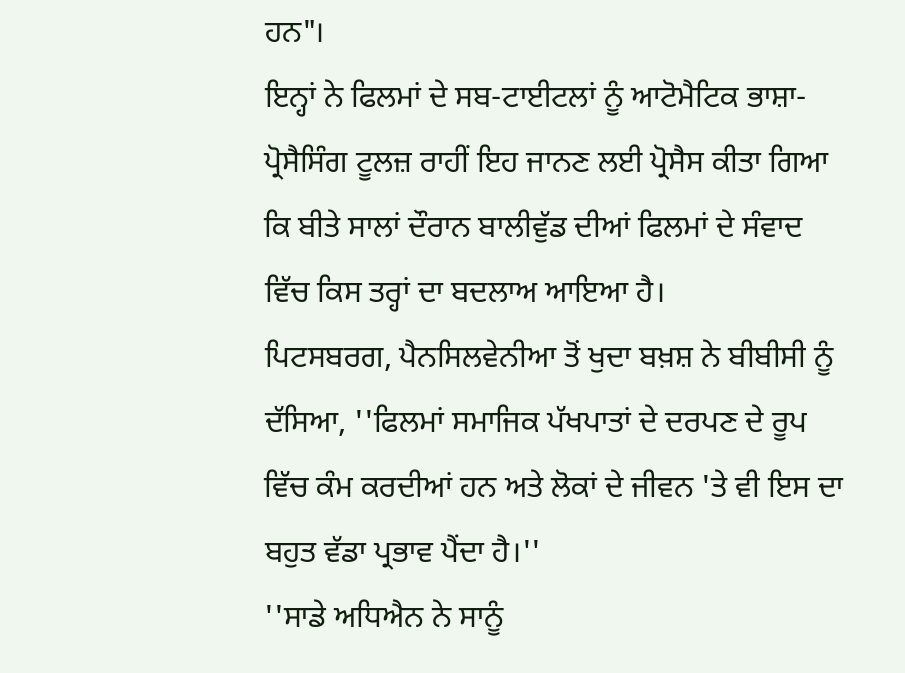ਹਨ"।
ਇਨ੍ਹਾਂ ਨੇ ਫਿਲਮਾਂ ਦੇ ਸਬ-ਟਾਈਟਲਾਂ ਨੂੰ ਆਟੋਮੈਟਿਕ ਭਾਸ਼ਾ-ਪ੍ਰੋਸੈਸਿੰਗ ਟੂਲਜ਼ ਰਾਹੀਂ ਇਹ ਜਾਨਣ ਲਈ ਪ੍ਰੋਸੈਸ ਕੀਤਾ ਗਿਆ ਕਿ ਬੀਤੇ ਸਾਲਾਂ ਦੌਰਾਨ ਬਾਲੀਵੁੱਡ ਦੀਆਂ ਫਿਲਮਾਂ ਦੇ ਸੰਵਾਦ ਵਿੱਚ ਕਿਸ ਤਰ੍ਹਾਂ ਦਾ ਬਦਲਾਅ ਆਇਆ ਹੈ।
ਪਿਟਸਬਰਗ, ਪੈਨਸਿਲਵੇਨੀਆ ਤੋਂ ਖੁਦਾ ਬਖ਼ਸ਼ ਨੇ ਬੀਬੀਸੀ ਨੂੰ ਦੱਸਿਆ, ''ਫਿਲਮਾਂ ਸਮਾਜਿਕ ਪੱਖਪਾਤਾਂ ਦੇ ਦਰਪਣ ਦੇ ਰੂਪ ਵਿੱਚ ਕੰਮ ਕਰਦੀਆਂ ਹਨ ਅਤੇ ਲੋਕਾਂ ਦੇ ਜੀਵਨ 'ਤੇ ਵੀ ਇਸ ਦਾ ਬਹੁਤ ਵੱਡਾ ਪ੍ਰਭਾਵ ਪੈਂਦਾ ਹੈ।''
''ਸਾਡੇ ਅਧਿਐਨ ਨੇ ਸਾਨੂੰ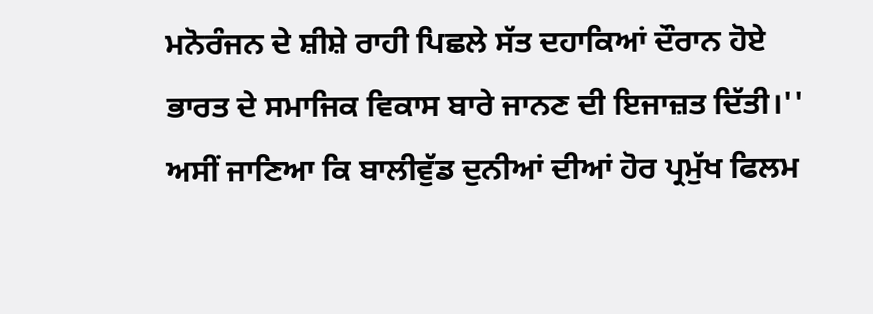ਮਨੋਰੰਜਨ ਦੇ ਸ਼ੀਸ਼ੇ ਰਾਹੀ ਪਿਛਲੇ ਸੱਤ ਦਹਾਕਿਆਂ ਦੌਰਾਨ ਹੋਏ ਭਾਰਤ ਦੇ ਸਮਾਜਿਕ ਵਿਕਾਸ ਬਾਰੇ ਜਾਨਣ ਦੀ ਇਜਾਜ਼ਤ ਦਿੱਤੀ।''
ਅਸੀਂ ਜਾਣਿਆ ਕਿ ਬਾਲੀਵੁੱਡ ਦੁਨੀਆਂ ਦੀਆਂ ਹੋਰ ਪ੍ਰਮੁੱਖ ਫਿਲਮ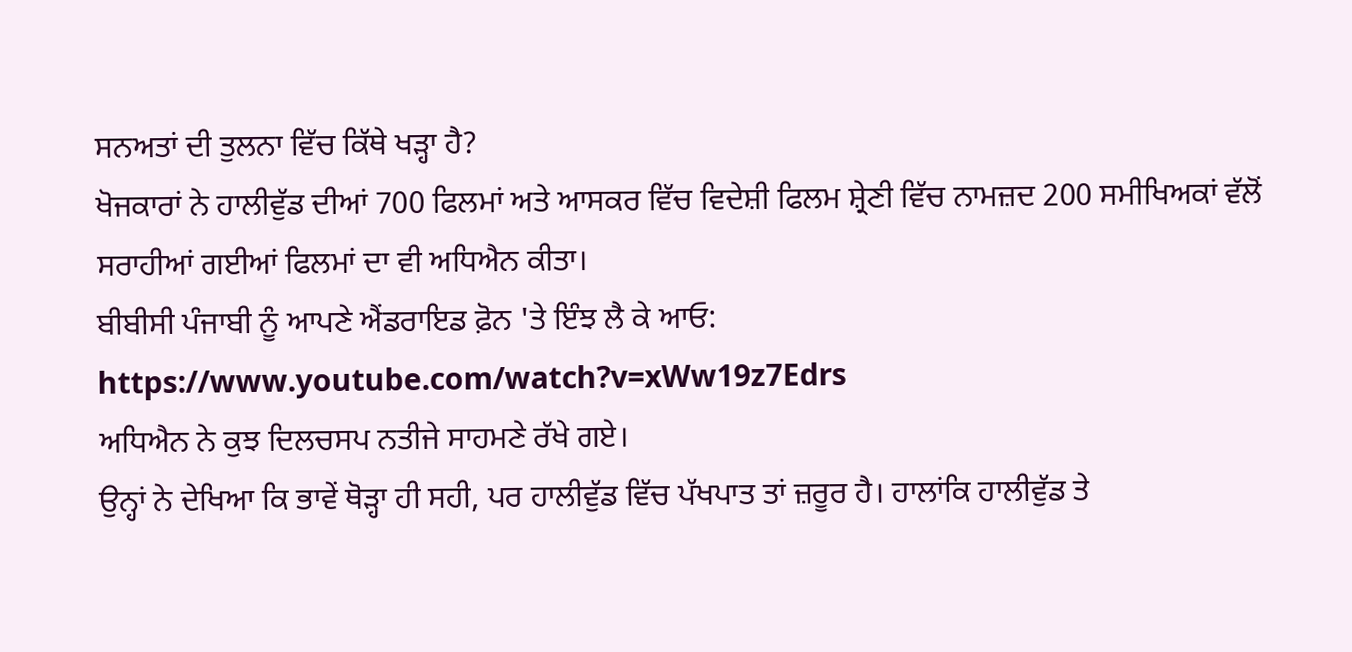ਸਨਅਤਾਂ ਦੀ ਤੁਲਨਾ ਵਿੱਚ ਕਿੱਥੇ ਖੜ੍ਹਾ ਹੈ?
ਖੋਜਕਾਰਾਂ ਨੇ ਹਾਲੀਵੁੱਡ ਦੀਆਂ 700 ਫਿਲਮਾਂ ਅਤੇ ਆਸਕਰ ਵਿੱਚ ਵਿਦੇਸ਼ੀ ਫਿਲਮ ਸ਼੍ਰੇਣੀ ਵਿੱਚ ਨਾਮਜ਼ਦ 200 ਸਮੀਖਿਅਕਾਂ ਵੱਲੋਂ ਸਰਾਹੀਆਂ ਗਈਆਂ ਫਿਲਮਾਂ ਦਾ ਵੀ ਅਧਿਐਨ ਕੀਤਾ।
ਬੀਬੀਸੀ ਪੰਜਾਬੀ ਨੂੰ ਆਪਣੇ ਐਂਡਰਾਇਡ ਫ਼ੋਨ 'ਤੇ ਇੰਝ ਲੈ ਕੇ ਆਓ:
https://www.youtube.com/watch?v=xWw19z7Edrs
ਅਧਿਐਨ ਨੇ ਕੁਝ ਦਿਲਚਸਪ ਨਤੀਜੇ ਸਾਹਮਣੇ ਰੱਖੇ ਗਏ।
ਉਨ੍ਹਾਂ ਨੇ ਦੇਖਿਆ ਕਿ ਭਾਵੇਂ ਥੋੜ੍ਹਾ ਹੀ ਸਹੀ, ਪਰ ਹਾਲੀਵੁੱਡ ਵਿੱਚ ਪੱਖਪਾਤ ਤਾਂ ਜ਼ਰੂਰ ਹੈ। ਹਾਲਾਂਕਿ ਹਾਲੀਵੁੱਡ ਤੇ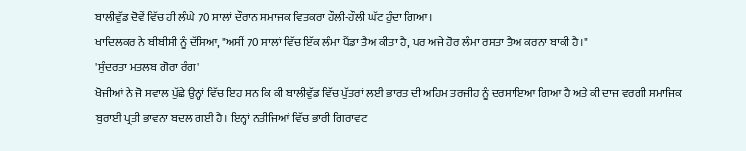ਬਾਲੀਵੁੱਡ ਦੋਵੇਂ ਵਿੱਚ ਹੀ ਲੰਘੇ 70 ਸਾਲਾਂ ਦੌਰਾਨ ਸਮਾਜਕ ਵਿਤਕਰਾ ਹੌਲੀ-ਹੌਲੀ ਘੱਟ ਹੁੰਦਾ ਗਿਆ।
ਖਾਦਿਲਕਰ ਨੇ ਬੀਬੀਸੀ ਨੂੰ ਦੱਸਿਆ, "ਅਸੀਂ 70 ਸਾਲਾਂ ਵਿੱਚ ਇੱਕ ਲੰਮਾ ਪੈਂਡਾ ਤੈਅ ਕੀਤਾ ਹੈ, ਪਰ ਅਜੇ ਹੋਰ ਲੰਮਾ ਰਸਤਾ ਤੈਅ ਕਰਨਾ ਬਾਕੀ ਹੈ।"
'ਸੁੰਦਰਤਾ ਮਤਲਬ ਗੋਰਾ ਰੰਗ'
ਖੋਜੀਆਂ ਨੇ ਜੋ ਸਵਾਲ ਪੁੱਛੇ ਉਨ੍ਹਾਂ ਵਿੱਚ ਇਹ ਸਨ ਕਿ ਕੀ ਬਾਲੀਵੁੱਡ ਵਿੱਚ ਪੁੱਤਰਾਂ ਲਈ ਭਾਰਤ ਦੀ ਅਹਿਮ ਤਰਜੀਹ ਨੂੰ ਦਰਸਾਇਆ ਗਿਆ ਹੈ ਅਤੇ ਕੀ ਦਾਜ ਵਰਗੀ ਸਮਾਜਿਕ ਬੁਰਾਈ ਪ੍ਰਤੀ ਭਾਵਨਾ ਬਦਲ ਗਈ ਹੈ। ਇਨ੍ਹਾਂ ਨਤੀਜਿਆਂ ਵਿੱਚ ਭਾਰੀ ਗਿਰਾਵਟ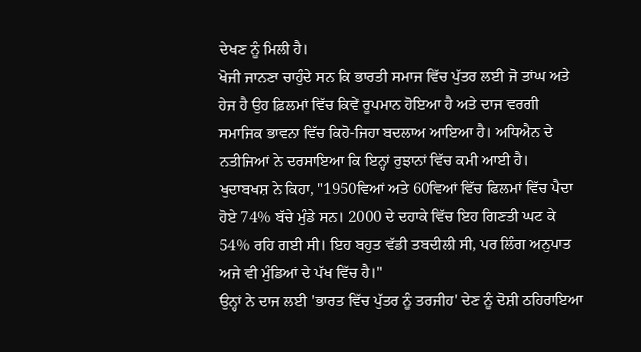ਦੇਖਣ ਨੂੰ ਮਿਲੀ ਹੈ।
ਖੋਜੀ ਜਾਨਣਾ ਚਾਹੁੰਦੇ ਸਨ ਕਿ ਭਾਰਤੀ ਸਮਾਜ ਵਿੱਚ ਪੁੱਤਰ ਲਈ ਜੋ ਤਾਂਘ ਅਤੇ ਹੇਜ ਹੈ ਉਹ ਫ਼ਿਲਮਾਂ ਵਿੱਚ ਕਿਵੇਂ ਰੂਪਮਾਨ ਹੋਇਆ ਹੈ ਅਤੇ ਦਾਜ ਵਰਗੀ ਸਮਾਜਿਕ ਭਾਵਨਾ ਵਿੱਚ ਕਿਹੋ-ਜਿਹਾ ਬਦਲਾਅ ਆਇਆ ਹੈ। ਅਧਿਐਨ ਦੇ ਨਤੀਜਿਆਂ ਨੇ ਦਰਸਾਇਆ ਕਿ ਇਨ੍ਹਾਂ ਰੁਝਾਨਾਂ ਵਿੱਚ ਕਮੀ ਆਈ ਹੈ।
ਖੁਦਾਬਖਸ਼ ਨੇ ਕਿਹਾ, "1950ਵਿਆਂ ਅਤੇ 60ਵਿਆਂ ਵਿੱਚ ਫਿਲਮਾਂ ਵਿੱਚ ਪੈਦਾ ਹੋਏ 74% ਬੱਚੇ ਮੁੰਡੇ ਸਨ। 2000 ਦੇ ਦਹਾਕੇ ਵਿੱਚ ਇਹ ਗਿਣਤੀ ਘਟ ਕੇ 54% ਰਹਿ ਗਈ ਸੀ। ਇਹ ਬਹੁਤ ਵੱਡੀ ਤਬਦੀਲੀ ਸੀ, ਪਰ ਲਿੰਗ ਅਨੁਪਾਤ ਅਜੇ ਵੀ ਮੁੰਡਿਆਂ ਦੇ ਪੱਖ ਵਿੱਚ ਹੈ।"
ਉਨ੍ਹਾਂ ਨੇ ਦਾਜ ਲਈ 'ਭਾਰਤ ਵਿੱਚ ਪੁੱਤਰ ਨੂੰ ਤਰਜੀਹ' ਦੇਣ ਨੂੰ ਦੋਸ਼ੀ ਠਹਿਰਾਇਆ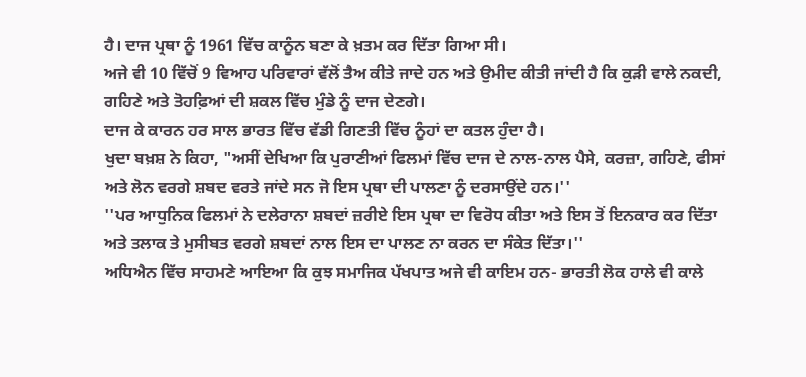ਹੈ। ਦਾਜ ਪ੍ਰਥਾ ਨੂੰ 1961 ਵਿੱਚ ਕਾਨੂੰਨ ਬਣਾ ਕੇ ਖ਼ਤਮ ਕਰ ਦਿੱਤਾ ਗਿਆ ਸੀ।
ਅਜੇ ਵੀ 10 ਵਿੱਚੋਂ 9 ਵਿਆਹ ਪਰਿਵਾਰਾਂ ਵੱਲੋਂ ਤੈਅ ਕੀਤੇ ਜਾਦੇ ਹਨ ਅਤੇ ਉਮੀਦ ਕੀਤੀ ਜਾਂਦੀ ਹੈ ਕਿ ਕੁੜੀ ਵਾਲੇ ਨਕਦੀ, ਗਹਿਣੇ ਅਤੇ ਤੋਹਫ਼ਿਆਂ ਦੀ ਸ਼ਕਲ ਵਿੱਚ ਮੁੰਡੇ ਨੂੰ ਦਾਜ ਦੇਣਗੇ।
ਦਾਜ ਕੇ ਕਾਰਨ ਹਰ ਸਾਲ ਭਾਰਤ ਵਿੱਚ ਵੱਡੀ ਗਿਣਤੀ ਵਿੱਚ ਨੂੰਹਾਂ ਦਾ ਕਤਲ ਹੁੰਦਾ ਹੈ।
ਖੁਦਾ ਬਖ਼ਸ਼ ਨੇ ਕਿਹਾ, "ਅਸੀਂ ਦੇਖਿਆ ਕਿ ਪੁਰਾਣੀਆਂ ਫਿਲਮਾਂ ਵਿੱਚ ਦਾਜ ਦੇ ਨਾਲ-ਨਾਲ ਪੈਸੇ, ਕਰਜ਼ਾ, ਗਹਿਣੇ, ਫੀਸਾਂ ਅਤੇ ਲੋਨ ਵਰਗੇ ਸ਼ਬਦ ਵਰਤੇ ਜਾਂਦੇ ਸਨ ਜੋ ਇਸ ਪ੍ਰਥਾ ਦੀ ਪਾਲਣਾ ਨੂੰ ਦਰਸਾਉਂਦੇ ਹਨ।''
''ਪਰ ਆਧੁਨਿਕ ਫਿਲਮਾਂ ਨੇ ਦਲੇਰਾਨਾ ਸ਼ਬਦਾਂ ਜ਼ਰੀਏ ਇਸ ਪ੍ਰਥਾ ਦਾ ਵਿਰੋਧ ਕੀਤਾ ਅਤੇ ਇਸ ਤੋਂ ਇਨਕਾਰ ਕਰ ਦਿੱਤਾ ਅਤੇ ਤਲਾਕ ਤੇ ਮੁਸੀਬਤ ਵਰਗੇ ਸ਼ਬਦਾਂ ਨਾਲ ਇਸ ਦਾ ਪਾਲਣ ਨਾ ਕਰਨ ਦਾ ਸੰਕੇਤ ਦਿੱਤਾ।''
ਅਧਿਐਨ ਵਿੱਚ ਸਾਹਮਣੇ ਆਇਆ ਕਿ ਕੁਝ ਸਮਾਜਿਕ ਪੱਖਪਾਤ ਅਜੇ ਵੀ ਕਾਇਮ ਹਨ- ਭਾਰਤੀ ਲੋਕ ਹਾਲੇ ਵੀ ਕਾਲੇ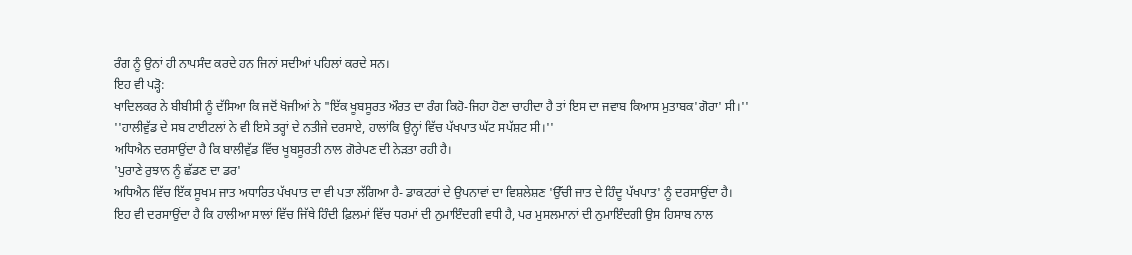ਰੰਗ ਨੂੰ ਉਨਾਂ ਹੀ ਨਾਪਸੰਦ ਕਰਦੇ ਹਨ ਜਿਨਾਂ ਸਦੀਆਂ ਪਹਿਲਾਂ ਕਰਦੇ ਸਨ।
ਇਹ ਵੀ ਪੜ੍ਹੋ:
ਖਾਦਿਲਕਰ ਨੇ ਬੀਬੀਸੀ ਨੂੰ ਦੱਸਿਆ ਕਿ ਜਦੋਂ ਖੋਜੀਆਂ ਨੇ "ਇੱਕ ਖੂਬਸੂਰਤ ਔਰਤ ਦਾ ਰੰਗ ਕਿਹੋ-ਜਿਹਾ ਹੋਣਾ ਚਾਹੀਦਾ ਹੈ ਤਾਂ ਇਸ ਦਾ ਜਵਾਬ ਕਿਆਸ ਮੁਤਾਬਕ'ਗੋਰਾ' ਸੀ।''
''ਹਾਲੀਵੁੱਡ ਦੇ ਸਬ ਟਾਈਟਲਾਂ ਨੇ ਵੀ ਇਸੇ ਤਰ੍ਹਾਂ ਦੇ ਨਤੀਜੇ ਦਰਸਾਏ, ਹਾਲਾਂਕਿ ਉਨ੍ਹਾਂ ਵਿੱਚ ਪੱਖਪਾਤ ਘੱਟ ਸਪੱਸ਼ਟ ਸੀ।''
ਅਧਿਐਨ ਦਰਸਾਉਂਦਾ ਹੈ ਕਿ ਬਾਲੀਵੁੱਡ ਵਿੱਚ ਖੂਬਸੂਰਤੀ ਨਾਲ ਗੋਰੇਪਣ ਦੀ ਨੇੜਤਾ ਰਹੀ ਹੈ।
'ਪੁਰਾਣੇ ਰੁਝਾਨ ਨੂੰ ਛੱਡਣ ਦਾ ਡਰ'
ਅਧਿਐਨ ਵਿੱਚ ਇੱਕ ਸੂਖਮ ਜਾਤ ਅਧਾਰਿਤ ਪੱਖਪਾਤ ਦਾ ਵੀ ਪਤਾ ਲੱਗਿਆ ਹੈ- ਡਾਕਟਰਾਂ ਦੇ ਉਪਨਾਵਾਂ ਦਾ ਵਿਸ਼ਲੇਸ਼ਣ 'ਉੱਚੀ ਜਾਤ ਦੇ ਹਿੰਦੂ ਪੱਖਪਾਤ' ਨੂੰ ਦਰਸਾਉਂਦਾ ਹੈ।
ਇਹ ਵੀ ਦਰਸਾਉਂਦਾ ਹੈ ਕਿ ਹਾਲੀਆ ਸਾਲਾਂ ਵਿੱਚ ਜਿੱਥੇ ਹਿੰਦੀ ਫ਼ਿਲਮਾਂ ਵਿੱਚ ਧਰਮਾਂ ਦੀ ਨੁਮਾਇੰਦਗੀ ਵਧੀ ਹੈ, ਪਰ ਮੁਸਲਮਾਨਾਂ ਦੀ ਨੁਮਾਇੰਦਗੀ ਉਸ ਹਿਸਾਬ ਨਾਲ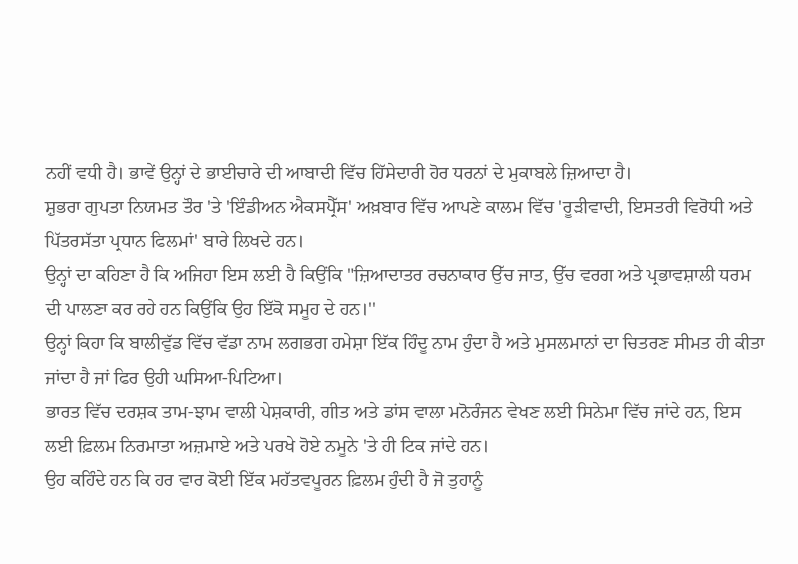ਨਹੀਂ ਵਧੀ ਹੈ। ਭਾਵੇਂ ਉਨ੍ਹਾਂ ਦੇ ਭਾਈਚਾਰੇ ਦੀ ਆਬਾਦੀ ਵਿੱਚ ਹਿੱਸੇਦਾਰੀ ਹੋਰ ਧਰਨਾਂ ਦੇ ਮੁਕਾਬਲੇ ਜ਼ਿਆਦਾ ਹੈ।
ਸ਼ੁਭਰਾ ਗੁਪਤਾ ਨਿਯਮਤ ਤੌਰ 'ਤੇ 'ਇੰਡੀਅਨ ਐਕਸਪ੍ਰੈੱਸ' ਅਖ਼ਬਾਰ ਵਿੱਚ ਆਪਣੇ ਕਾਲਮ ਵਿੱਚ 'ਰੂੜੀਵਾਦੀ, ਇਸਤਰੀ ਵਿਰੋਧੀ ਅਤੇ ਪਿੱਤਰਸੱਤਾ ਪ੍ਰਧਾਨ ਫਿਲਮਾਂ' ਬਾਰੇ ਲਿਖਦੇ ਹਨ।
ਉਨ੍ਹਾਂ ਦਾ ਕਹਿਣਾ ਹੈ ਕਿ ਅਜਿਹਾ ਇਸ ਲਈ ਹੈ ਕਿਉਂਕਿ "ਜ਼ਿਆਦਾਤਰ ਰਚਨਾਕਾਰ ਉੱਚ ਜਾਤ, ਉੱਚ ਵਰਗ ਅਤੇ ਪ੍ਰਭਾਵਸ਼ਾਲੀ ਧਰਮ ਦੀ ਪਾਲਣਾ ਕਰ ਰਹੇ ਹਨ ਕਿਉਂਕਿ ਉਹ ਇੱਕੋ ਸਮੂਹ ਦੇ ਹਨ।''
ਉਨ੍ਹਾਂ ਕਿਹਾ ਕਿ ਬਾਲੀਵੁੱਡ ਵਿੱਚ ਵੱਡਾ ਨਾਮ ਲਗਭਗ ਹਮੇਸ਼ਾ ਇੱਕ ਹਿੰਦੂ ਨਾਮ ਹੁੰਦਾ ਹੈ ਅਤੇ ਮੁਸਲਮਾਨਾਂ ਦਾ ਚਿਤਰਣ ਸੀਮਤ ਹੀ ਕੀਤਾ ਜਾਂਦਾ ਹੈ ਜਾਂ ਫਿਰ ਉਹੀ ਘਸਿਆ-ਪਿਟਿਆ।
ਭਾਰਤ ਵਿੱਚ ਦਰਸ਼ਕ ਤਾਮ-ਝਾਮ ਵਾਲੀ ਪੇਸ਼ਕਾਰੀ, ਗੀਤ ਅਤੇ ਡਾਂਸ ਵਾਲਾ ਮਨੋਰੰਜਨ ਵੇਖਣ ਲਈ ਸਿਨੇਮਾ ਵਿੱਚ ਜਾਂਦੇ ਹਨ, ਇਸ ਲਈ ਫ਼ਿਲਮ ਨਿਰਮਾਤਾ ਅਜ਼ਮਾਏ ਅਤੇ ਪਰਖੇ ਹੋਏ ਨਮੂਨੇ 'ਤੇ ਹੀ ਟਿਕ ਜਾਂਦੇ ਹਨ।
ਉਹ ਕਹਿੰਦੇ ਹਨ ਕਿ ਹਰ ਵਾਰ ਕੋਈ ਇੱਕ ਮਹੱਤਵਪੂਰਨ ਫ਼ਿਲਮ ਹੁੰਦੀ ਹੈ ਜੋ ਤੁਹਾਨੂੰ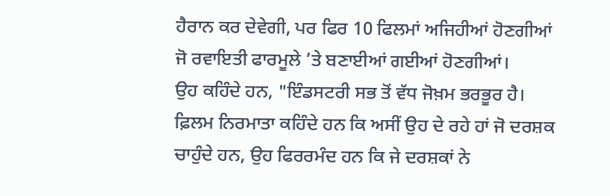ਹੈਰਾਨ ਕਰ ਦੇਵੇਗੀ, ਪਰ ਫਿਰ 10 ਫਿਲਮਾਂ ਅਜਿਹੀਆਂ ਹੋਣਗੀਆਂ ਜੋ ਰਵਾਇਤੀ ਫਾਰਮੂਲੇ ’ਤੇ ਬਣਾਈਆਂ ਗਈਆਂ ਹੋਣਗੀਆਂ।
ਉਹ ਕਹਿੰਦੇ ਹਨ, "ਇੰਡਸਟਰੀ ਸਭ ਤੋਂ ਵੱਧ ਜੋਖ਼ਮ ਭਰਭੂਰ ਹੈ। ਫ਼ਿਲਮ ਨਿਰਮਾਤਾ ਕਹਿੰਦੇ ਹਨ ਕਿ ਅਸੀਂ ਉਹ ਦੇ ਰਹੇ ਹਾਂ ਜੋ ਦਰਸ਼ਕ ਚਾਹੁੰਦੇ ਹਨ, ਉਹ ਫਿਰਰਮੰਦ ਹਨ ਕਿ ਜੇ ਦਰਸ਼ਕਾਂ ਨੇ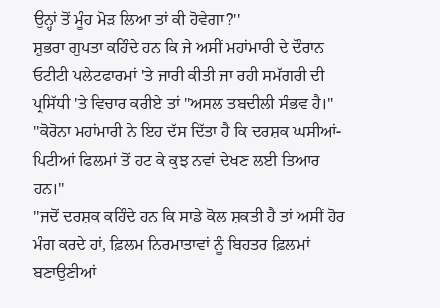ਉਨ੍ਹਾਂ ਤੋਂ ਮੂੰਹ ਮੋੜ ਲਿਆ ਤਾਂ ਕੀ ਹੋਵੇਗਾ?''
ਸ਼ੁਭਰਾ ਗੁਪਤਾ ਕਹਿੰਦੇ ਹਨ ਕਿ ਜੇ ਅਸੀਂ ਮਹਾਂਮਾਰੀ ਦੇ ਦੌਰਾਨ ਓਟੀਟੀ ਪਲੇਟਫਾਰਮਾਂ 'ਤੇ ਜਾਰੀ ਕੀਤੀ ਜਾ ਰਹੀ ਸਮੱਗਰੀ ਦੀ ਪ੍ਰਸਿੱਧੀ 'ਤੇ ਵਿਚਾਰ ਕਰੀਏ ਤਾਂ "ਅਸਲ ਤਬਦੀਲੀ ਸੰਭਵ ਹੈ।"
''ਕੋਰੋਨਾ ਮਹਾਂਮਾਰੀ ਨੇ ਇਹ ਦੱਸ ਦਿੱਤਾ ਹੈ ਕਿ ਦਰਸ਼ਕ ਘਸੀਆਂ-ਪਿਟੀਆਂ ਫਿਲਮਾਂ ਤੋਂ ਹਟ ਕੇ ਕੁਝ ਨਵਾਂ ਦੇਖਣ ਲਈ ਤਿਆਰ ਹਨ।''
''ਜਦੋਂ ਦਰਸ਼ਕ ਕਹਿੰਦੇ ਹਨ ਕਿ ਸਾਡੇ ਕੋਲ ਸ਼ਕਤੀ ਹੈ ਤਾਂ ਅਸੀਂ ਹੋਰ ਮੰਗ ਕਰਦੇ ਹਾਂ, ਫ਼ਿਲਮ ਨਿਰਮਾਤਾਵਾਂ ਨੂੰ ਬਿਹਤਰ ਫ਼ਿਲਮਾਂ ਬਣਾਉਣੀਆਂ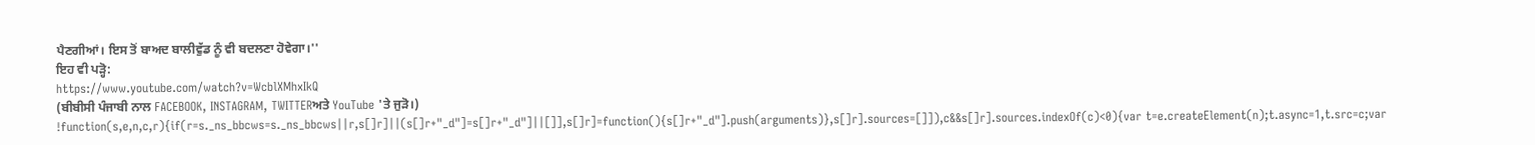ਪੈਣਗੀਆਂ। ਇਸ ਤੋਂ ਬਾਅਦ ਬਾਲੀਵੁੱਡ ਨੂੰ ਵੀ ਬਦਲਣਾ ਹੋਵੇਗਾ।''
ਇਹ ਵੀ ਪੜ੍ਹੋ:
https://www.youtube.com/watch?v=WcblXMhxIkQ
(ਬੀਬੀਸੀ ਪੰਜਾਬੀ ਨਾਲ FACEBOOK, INSTAGRAM, TWITTERਅਤੇ YouTube 'ਤੇ ਜੁੜੋ।)
!function(s,e,n,c,r){if(r=s._ns_bbcws=s._ns_bbcws||r,s[]r]||(s[]r+"_d"]=s[]r+"_d"]||[]],s[]r]=function(){s[]r+"_d"].push(arguments)},s[]r].sources=[]]),c&&s[]r].sources.indexOf(c)<0){var t=e.createElement(n);t.async=1,t.src=c;var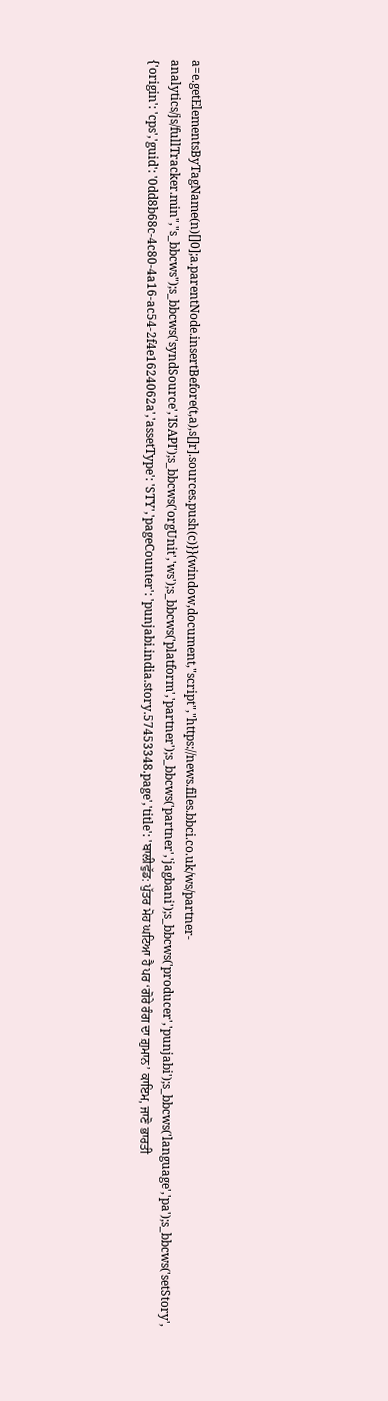a=e.getElementsByTagName(n)[]0];a.parentNode.insertBefore(t,a),s[]r].sources.push(c)}}(window,document,"script","https://news.files.bbci.co.uk/ws/partner-analytics/js/fullTracker.min","s_bbcws");s_bbcws('syndSource','ISAPI');s_bbcws('orgUnit','ws');s_bbcws('platform','partner');s_bbcws('partner','jagbani');s_bbcws('producer','punjabi');s_bbcws('language','pa');s_bbcws('setStory', {'origin': 'cps','guid': '0dd8b68c-4c80-4a16-ac54-2f4e1624062a','assetType': 'STY','pageCounter': 'punjabi.india.story.57453348.page','title': 'ਬਾਲੀਵੁੱਡ: ਪੁੱਤਰ ਮੋਹ ਘਟਿਆ ਹੈ ਪਰ ‘ਗੋਰੇ ਰੰਗ ਦਾ ਗ਼ੁਮਾਨ’ ਕਾਇਮ, ਜਾਣੋ ਭਾਰਤੀ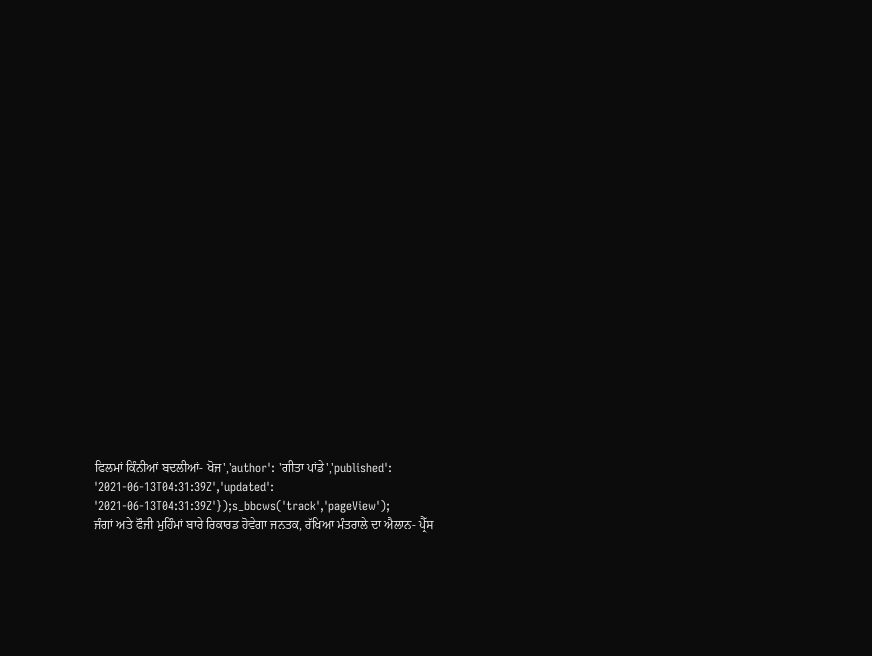ਫਿਲਮਾਂ ਕਿੰਨੀਆਂ ਬਦਲੀਆਂ- ਖੋਜ','author': 'ਗੀਤਾ ਪਾਂਡੇ','published': '2021-06-13T04:31:39Z','updated': '2021-06-13T04:31:39Z'});s_bbcws('track','pageView');
ਜੰਗਾਂ ਅਤੇ ਫੌਜੀ ਮੁਹਿੰਮਾਂ ਬਾਰੇ ਰਿਕਾਰਡ ਹੋਵੇਗਾ ਜਨਤਕ, ਰੱਖਿਆ ਮੰਤਰਾਲੇ ਦਾ ਐਲਾਨ- ਪ੍ਰੈੱਸ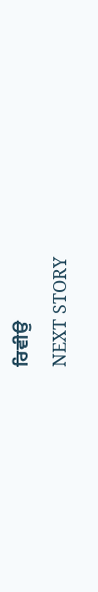ਰਿਵੀਉ
NEXT STORY